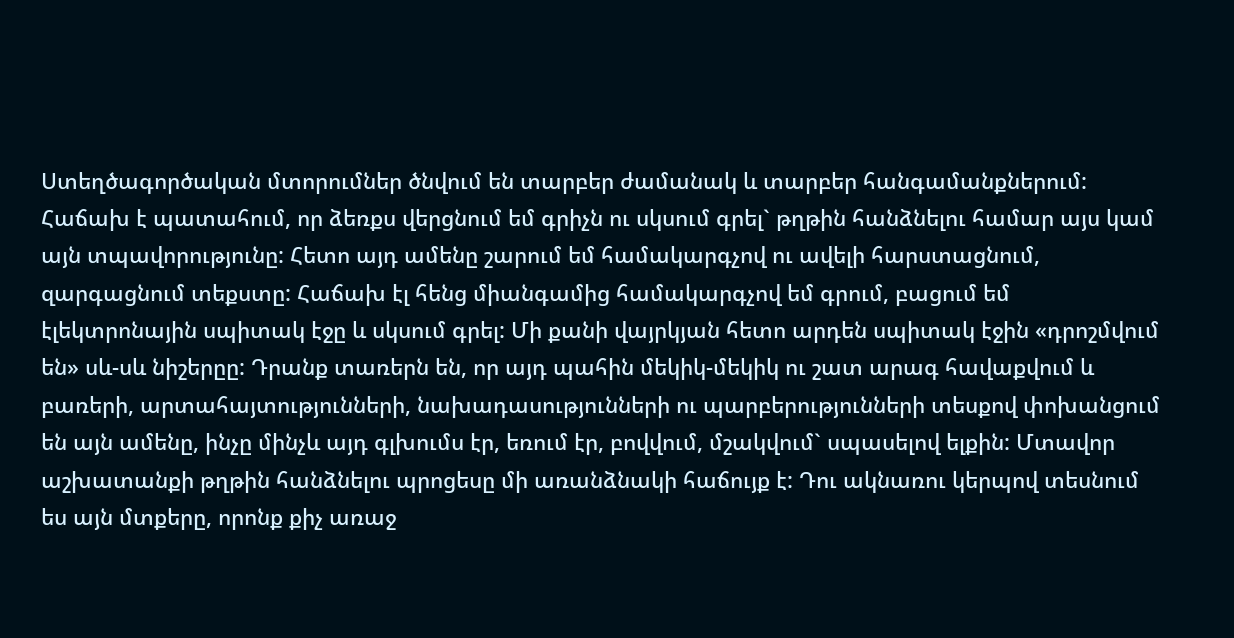Ստեղծագործական մտորումներ ծնվում են տարբեր ժամանակ և տարբեր հանգամանքներում: Հաճախ է պատահում, որ ձեռքս վերցնում եմ գրիչն ու սկսում գրել` թղթին հանձնելու համար այս կամ այն տպավորությունը: Հետո այդ ամենը շարում եմ համակարգչով ու ավելի հարստացնում, զարգացնում տեքստը: Հաճախ էլ հենց միանգամից համակարգչով եմ գրում, բացում եմ էլեկտրոնային սպիտակ էջը և սկսում գրել: Մի քանի վայրկյան հետո արդեն սպիտակ էջին «դրոշմվում են» սև-սև նիշերըը: Դրանք տառերն են, որ այդ պահին մեկիկ-մեկիկ ու շատ արագ հավաքվում և բառերի, արտահայտությունների, նախադասությունների ու պարբերությունների տեսքով փոխանցում են այն ամենը, ինչը մինչև այդ գլխումս էր, եռում էր, բովվում, մշակվում` սպասելով ելքին: Մտավոր աշխատանքի թղթին հանձնելու պրոցեսը մի առանձնակի հաճույք է: Դու ակնառու կերպով տեսնում ես այն մտքերը, որոնք քիչ առաջ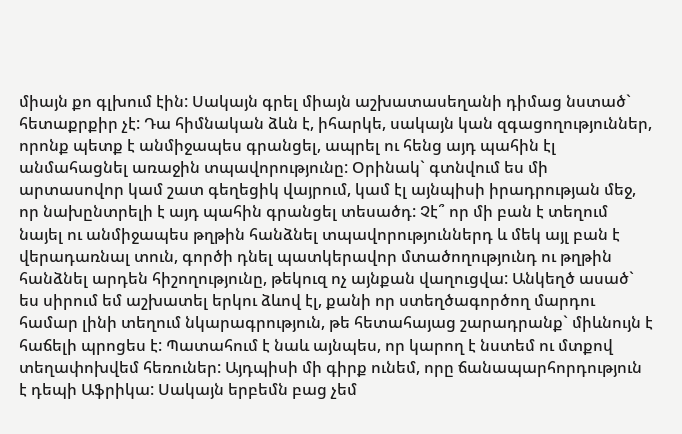միայն քո գլխում էին: Սակայն գրել միայն աշխատասեղանի դիմաց նստած` հետաքրքիր չէ: Դա հիմնական ձևն է, իհարկե, սակայն կան զգացողություններ, որոնք պետք է անմիջապես գրանցել, ապրել ու հենց այդ պահին էլ անմահացնել առաջին տպավորությունը: Օրինակ` գտնվում ես մի արտասովոր կամ շատ գեղեցիկ վայրում, կամ էլ այնպիսի իրադրության մեջ, որ նախընտրելի է այդ պահին գրանցել տեսածդ: Չէ՞ որ մի բան է տեղում նայել ու անմիջապես թղթին հանձնել տպավորություններդ և մեկ այլ բան է վերադառնալ տուն, գործի դնել պատկերավոր մտածողությունդ ու թղթին հանձնել արդեն հիշողությունը, թեկուզ ոչ այնքան վաղուցվա: Անկեղծ ասած` ես սիրում եմ աշխատել երկու ձևով էլ, քանի որ ստեղծագործող մարդու համար լինի տեղում նկարագրություն, թե հետահայաց շարադրանք` միևնույն է հաճելի պրոցես է: Պատահում է նաև այնպես, որ կարող է նստեմ ու մտքով տեղափոխվեմ հեռուներ: Այդպիսի մի գիրք ունեմ, որը ճանապարհորդություն է դեպի Աֆրիկա: Սակայն երբեմն բաց չեմ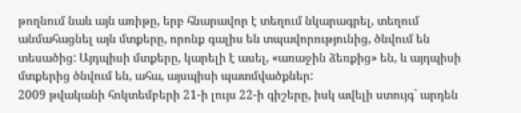թողնում նաև այն առիթը, երբ հնարավոր է տեղում նկարագրել, տեղում անմահացնել այն մտքերը, որոնք գալիս են տպավորությունից, ծնվում են տեսածից: Այդպիսի մտքերը, կարելի է ասել, «առաջին ձեռքից» են, և այդպիսի մտքերից ծնվում են, ահա, այսպիսի պատմվածքներ:
2009 թվականի հոկտեմբերի 21-ի լույս 22-ի գիշերը, իսկ ավելի ստույգ` արդեն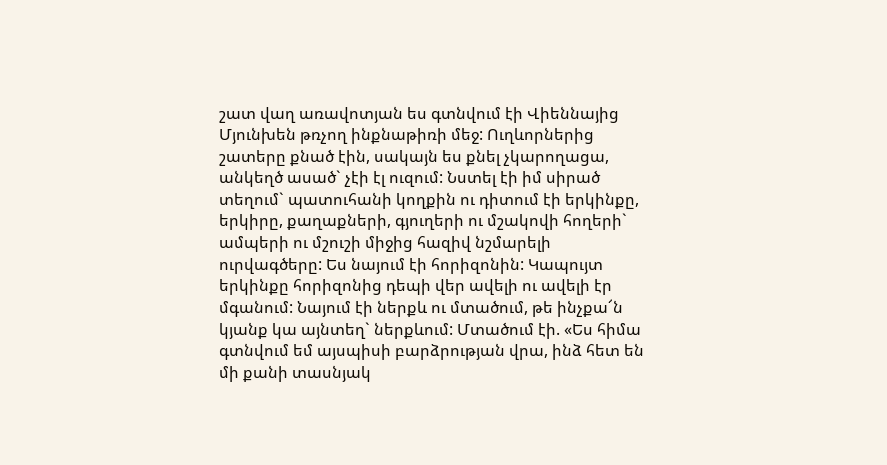շատ վաղ առավոտյան ես գտնվում էի Վիեննայից Մյունխեն թռչող ինքնաթիռի մեջ: Ուղևորներից շատերը քնած էին, սակայն ես քնել չկարողացա, անկեղծ ասած` չէի էլ ուզում: Նստել էի իմ սիրած տեղում` պատուհանի կողքին ու դիտում էի երկինքը, երկիրը, քաղաքների, գյուղերի ու մշակովի հողերի` ամպերի ու մշուշի միջից հազիվ նշմարելի ուրվագծերը: Ես նայում էի հորիզոնին: Կապույտ երկինքը հորիզոնից դեպի վեր ավելի ու ավելի էր մգանում: Նայում էի ներքև ու մտածում, թե ինչքա՜ն կյանք կա այնտեղ` ներքևում: Մտածում էի. «Ես հիմա գտնվում եմ այսպիսի բարձրության վրա, ինձ հետ են մի քանի տասնյակ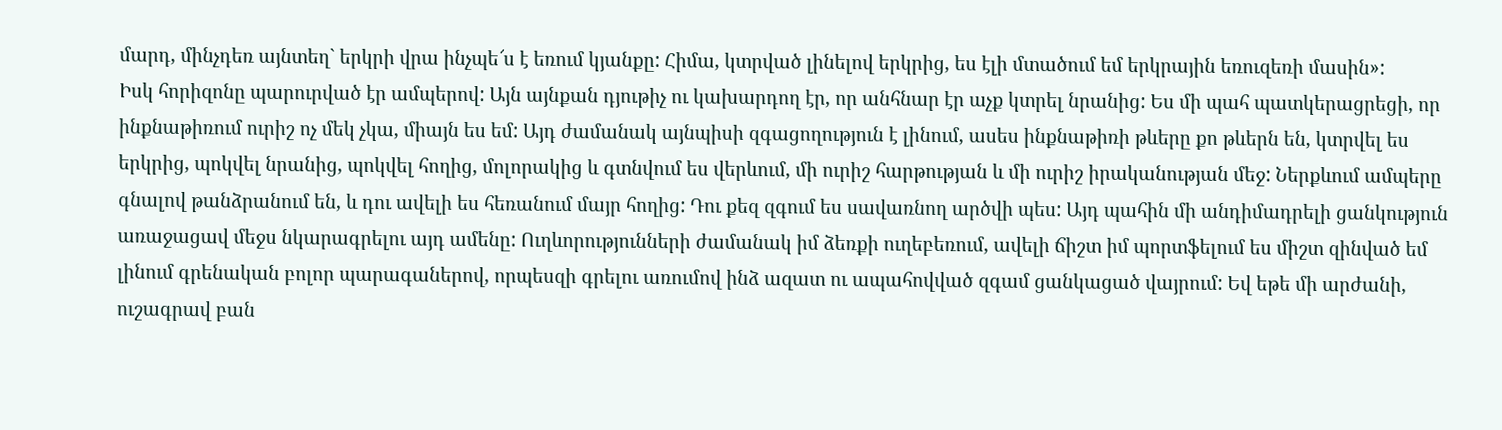մարդ, մինչդեռ այնտեղ` երկրի վրա ինչպե՜ս է եռում կյանքը: Հիմա, կտրված լինելով երկրից, ես էլի մտածում եմ երկրային եռուզեռի մասին»:
Իսկ հորիզոնը պարուրված էր ամպերով: Այն այնքան դյութիչ ու կախարդող էր, որ անհնար էր աչք կտրել նրանից: Ես մի պահ պատկերացրեցի, որ ինքնաթիռում ուրիշ ոչ մեկ չկա, միայն ես եմ: Այդ ժամանակ այնպիսի զգացողություն է լինում, ասես ինքնաթիռի թևերը քո թևերն են, կտրվել ես երկրից, պոկվել նրանից, պոկվել հողից, մոլորակից և գտնվում ես վերևում, մի ուրիշ հարթության և մի ուրիշ իրականության մեջ: Ներքևում ամպերը գնալով թանձրանում են, և դու ավելի ես հեռանում մայր հողից: Դու քեզ զգում ես սավառնող արծվի պես: Այդ պահին մի անդիմադրելի ցանկություն առաջացավ մեջս նկարագրելու այդ ամենը: Ուղևորությունների ժամանակ իմ ձեռքի ուղեբեռում, ավելի ճիշտ իմ պորտֆելում ես միշտ զինված եմ լինում գրենական բոլոր պարագաներով, որպեսզի գրելու առումով ինձ ազատ ու ապահովված զգամ ցանկացած վայրում: Եվ եթե մի արժանի, ուշագրավ բան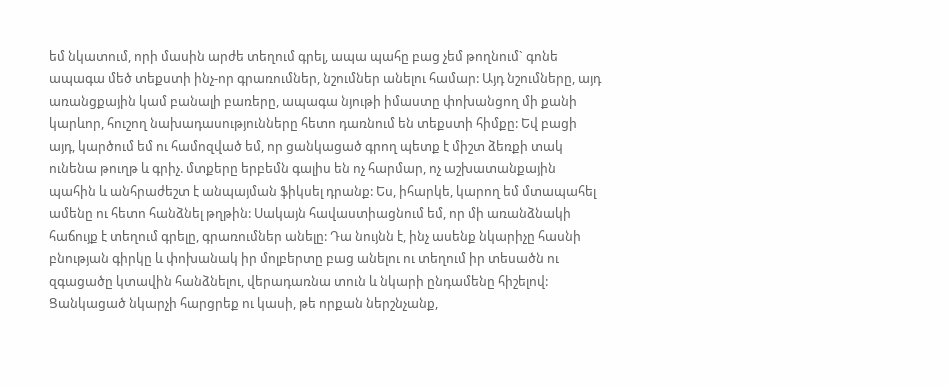եմ նկատում, որի մասին արժե տեղում գրել, ապա պահը բաց չեմ թողնում` գոնե ապագա մեծ տեքստի ինչ-որ գրառումներ, նշումներ անելու համար: Այդ նշումները, այդ առանցքային կամ բանալի բառերը, ապագա նյութի իմաստը փոխանցող մի քանի կարևոր, հուշող նախադասությունները հետո դառնում են տեքստի հիմքը: Եվ բացի այդ, կարծում եմ ու համոզված եմ, որ ցանկացած գրող պետք է միշտ ձեռքի տակ ունենա թուղթ և գրիչ. մտքերը երբեմն գալիս են ոչ հարմար, ոչ աշխատանքային պահին և անհրաժեշտ է անպայման ֆիկսել դրանք: Ես, իհարկե, կարող եմ մտապահել ամենը ու հետո հանձնել թղթին: Սակայն հավաստիացնում եմ, որ մի առանձնակի հաճույք է տեղում գրելը, գրառումներ անելը: Դա նույնն է, ինչ ասենք նկարիչը հասնի բնության գիրկը և փոխանակ իր մոլբերտը բաց անելու ու տեղում իր տեսածն ու զգացածը կտավին հանձնելու, վերադառնա տուն և նկարի ընդամենը հիշելով: Ցանկացած նկարչի հարցրեք ու կասի, թե որքան ներշնչանք,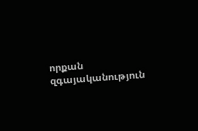որքան զգայականություն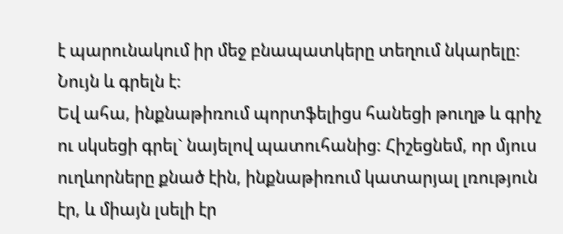է պարունակում իր մեջ բնապատկերը տեղում նկարելը: Նույն և գրելն է:
Եվ ահա, ինքնաթիռում պորտֆելիցս հանեցի թուղթ և գրիչ ու սկսեցի գրել` նայելով պատուհանից: Հիշեցնեմ, որ մյուս ուղևորները քնած էին, ինքնաթիռում կատարյալ լռություն էր, և միայն լսելի էր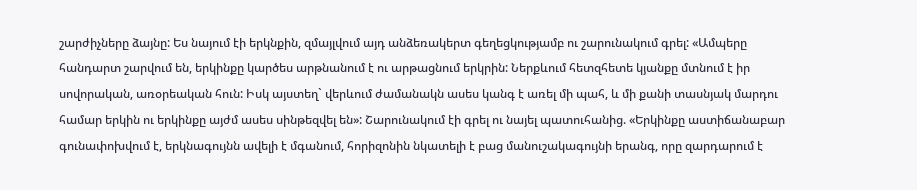շարժիչները ձայնը: Ես նայում էի երկնքին, զմայլվում այդ անձեռակերտ գեղեցկությամբ ու շարունակում գրել: «Ամպերը հանդարտ շարվում են, երկինքը կարծես արթնանում է ու արթացնում երկրին: Ներքևում հետզհետե կյանքը մտնում է իր սովորական, առօրեական հուն: Իսկ այստեղ` վերևում ժամանակն ասես կանգ է առել մի պահ, և մի քանի տասնյակ մարդու համար երկին ու երկինքը այժմ ասես սինթեզվել են»: Շարունակում էի գրել ու նայել պատուհանից. «Երկինքը աստիճանաբար գունափոխվում է, երկնագույնն ավելի է մգանում, հորիզոնին նկատելի է բաց մանուշակագույնի երանգ, որը զարդարում է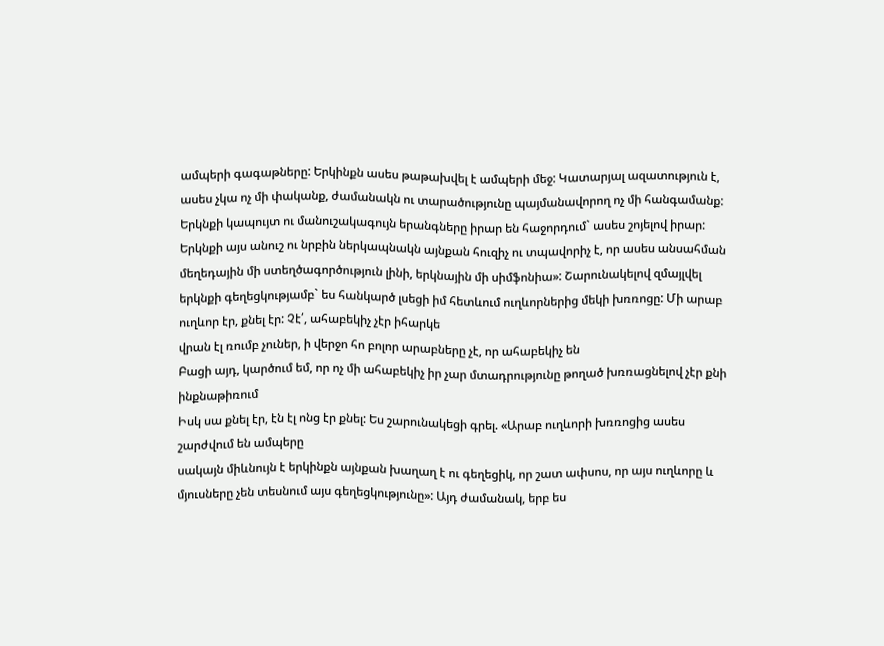ամպերի գագաթները: Երկինքն ասես թաթախվել է ամպերի մեջ: Կատարյալ ազատություն է, ասես չկա ոչ մի փականք, ժամանակն ու տարածությունը պայմանավորող ոչ մի հանգամանք: Երկնքի կապույտ ու մանուշակագույն երանգները իրար են հաջորդում` ասես շոյելով իրար: Երկնքի այս անուշ ու նրբին ներկապնակն այնքան հուզիչ ու տպավորիչ է, որ ասես անսահման մեղեդային մի ստեղծագործություն լինի, երկնային մի սիմֆոնիա»: Շարունակելով զմայլվել երկնքի գեղեցկությամբ` ես հանկարծ լսեցի իմ հետևում ուղևորներից մեկի խռռոցը: Մի արաբ ուղևոր էր, քնել էր: Չէ՛, ահաբեկիչ չէր իհարկե
վրան էլ ռումբ չուներ, ի վերջո հո բոլոր արաբները չէ, որ ահաբեկիչ են
Բացի այդ, կարծում եմ, որ ոչ մի ահաբեկիչ իր չար մտադրությունը թողած խռռացնելով չէր քնի ինքնաթիռում
Իսկ սա քնել էր, էն էլ ոնց էր քնել: Ես շարունակեցի գրել. «Արաբ ուղևորի խռռոցից ասես շարժվում են ամպերը
սակայն միևնույն է երկինքն այնքան խաղաղ է ու գեղեցիկ, որ շատ ափսոս, որ այս ուղևորը և մյուսները չեն տեսնում այս գեղեցկությունը»: Այդ ժամանակ, երբ ես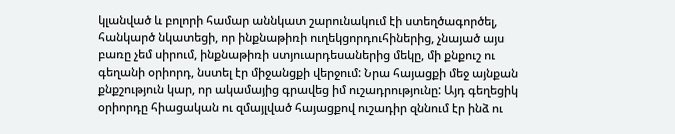կլանված և բոլորի համար աննկատ շարունակում էի ստեղծագործել, հանկարծ նկատեցի, որ ինքնաթիռի ուղեկցորդուհիներից, չնայած այս բառը չեմ սիրում, ինքնաթիռի ստյուարդեսաներից մեկը, մի քնքուշ ու գեղանի օրիորդ, նստել էր միջանցքի վերջում: Նրա հայացքի մեջ այնքան քնքշություն կար, որ ակամայից գրավեց իմ ուշադրությունը: Այդ գեղեցիկ օրիորդը հիացական ու զմայլված հայացքով ուշադիր զննում էր ինձ ու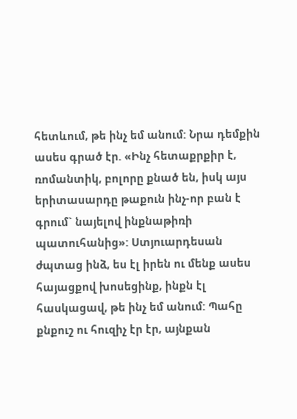հետևում, թե ինչ եմ անում: Նրա դեմքին ասես գրած էր. «Ինչ հետաքրքիր է, ռոմանտիկ, բոլորը քնած են, իսկ այս երիտասարդը թաքուն ինչ-որ բան է գրում` նայելով ինքնաթիռի պատուհանից»: Ստյուարդեսան ժպտաց ինձ, ես էլ իրեն ու մենք ասես հայացքով խոսեցինք, ինքն էլ հասկացավ, թե ինչ եմ անում: Պահը քնքուշ ու հուզիչ էր էր, այնքան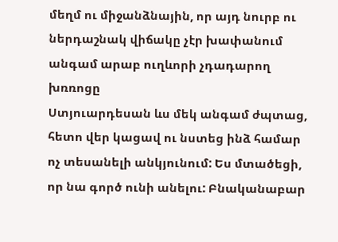մեղմ ու միջանձնային, որ այդ նուրբ ու ներդաշնակ վիճակը չէր խափանում անգամ արաբ ուղևորի չդադարող խռռոցը
Ստյուարդեսան ևս մեկ անգամ ժպտաց, հետո վեր կացավ ու նստեց ինձ համար ոչ տեսանելի անկյունում: Ես մտածեցի, որ նա գործ ունի անելու: Բնականաբար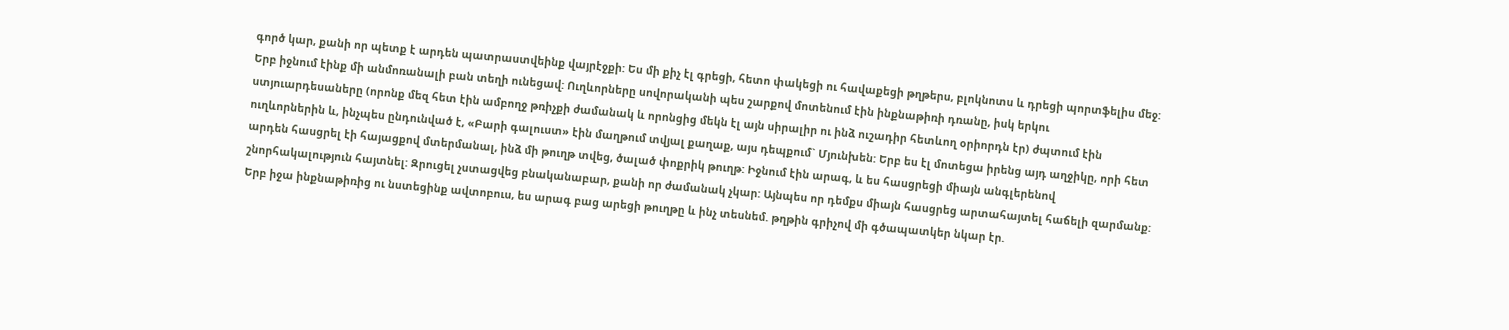գործ կար, քանի որ պետք է արդեն պատրաստվեինք վայրէջքի: Ես մի քիչ էլ գրեցի, հետո փակեցի ու հավաքեցի թղթերս, բլոկնոտս և դրեցի պորտֆելիս մեջ: Երբ իջնում էինք մի անմոռանալի բան տեղի ունեցավ: Ուղևորները սովորականի պես շարքով մոտենում էին ինքնաթիռի դռանը, իսկ երկու ստյուարդեսաները (որոնք մեզ հետ էին ամբողջ թռիչքի ժամանակ և որոնցից մեկն էլ այն սիրալիր ու ինձ ուշադիր հետևող օրիորդն էր) ժպտում էին ուղևորներին և, ինչպես ընդունված է, «Բարի գալուստ» էին մաղթում տվյալ քաղաք, այս դեպքում` Մյունխեն: Երբ ես էլ մոտեցա իրենց այդ աղջիկը, որի հետ արդեն հասցրել էի հայացքով մտերմանալ, ինձ մի թուղթ տվեց, ծալած փոքրիկ թուղթ: Իջնում էին արագ, և ես հասցրեցի միայն անգլերենով շնորհակալություն հայտնել: Զրուցել չստացվեց բնականաբար, քանի որ ժամանակ չկար: Այնպես որ դեմքս միայն հասցրեց արտահայտել հաճելի զարմանք: Երբ իջա ինքնաթիռից ու նստեցինք ավտոբուս, ես արագ բաց արեցի թուղթը և ինչ տեսնեմ. թղթին գրիչով մի գծապատկեր նկար էր.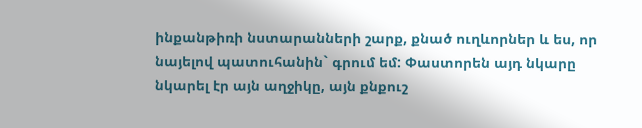ինքանթիռի նստարանների շարք, քնած ուղևորներ և ես, որ նայելով պատուհանին` գրում եմ: Փաստորեն այդ նկարը նկարել էր այն աղջիկը, այն քնքուշ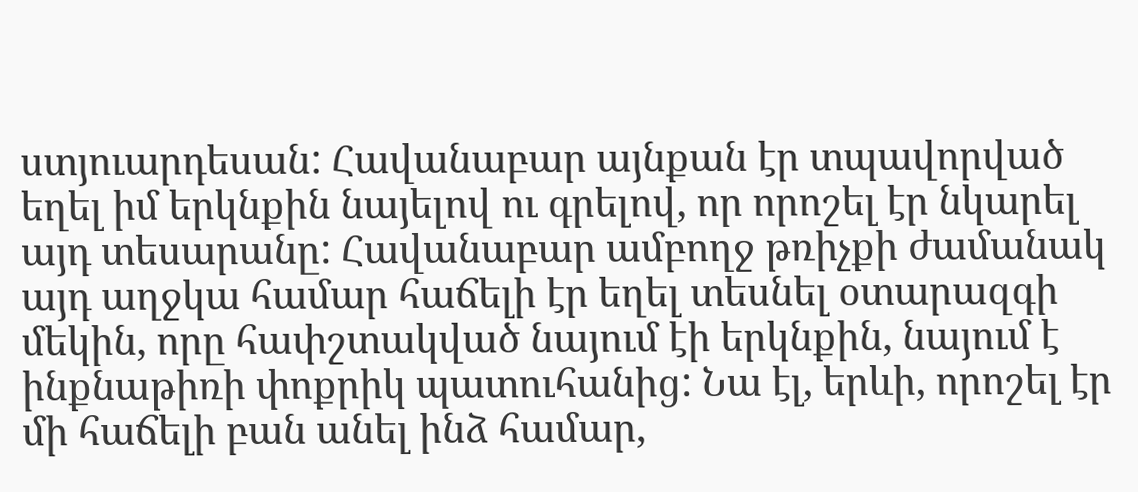ստյուարդեսան: Հավանաբար այնքան էր տպավորված եղել իմ երկնքին նայելով ու գրելով, որ որոշել էր նկարել այդ տեսարանը: Հավանաբար ամբողջ թռիչքի ժամանակ այդ աղջկա համար հաճելի էր եղել տեսնել օտարազգի մեկին, որը հափշտակված նայում էի երկնքին, նայում է ինքնաթիռի փոքրիկ պատուհանից: Նա էլ, երևի, որոշել էր մի հաճելի բան անել ինձ համար,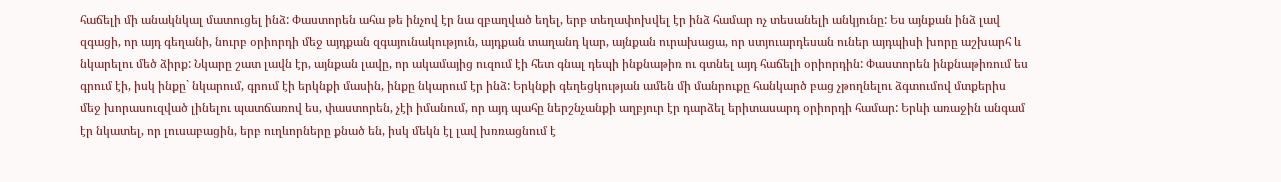հաճելի մի անակնկալ մատուցել ինձ: Փաստորեն ահա թե ինչով էր նա զբաղված եղել, երբ տեղափոխվել էր ինձ համար ոչ տեսանելի անկյունը: Ես այնքան ինձ լավ զգացի, որ այդ գեղանի, նուրբ օրիորդի մեջ այդքան զգայունակություն, այդքան տաղանդ կար, այնքան ուրախացա, որ ստյուարդեսան ուներ այդպիսի խորը աշխարհ և նկարելու մեծ ձիրք: Նկարը շատ լավն էր, այնքան լավը, որ ակամայից ուզում էի հետ գնալ դեպի ինքնաթիռ ու գտնել այդ հաճելի օրիորդին: Փաստորեն ինքնաթիռում ես գրում էի, իսկ ինքը` նկարում, գրում էի երկնքի մասին, ինքը նկարում էր ինձ: Երկնքի գեղեցկության ամեն մի մանրուքը հանկարծ բաց չթողնելու ձգտումով մտքերիս մեջ խորասուզված լինելու պատճառով ես, փաստորեն, չէի իմանում, որ այդ պահը ներշնչանքի աղբյուր էր դարձել երիտասարդ օրիորդի համար: Երևի առաջին անգամ էր նկատել, որ լուսաբացին, երբ ուղևորները քնած են, իսկ մեկն էլ լավ խռռացնում է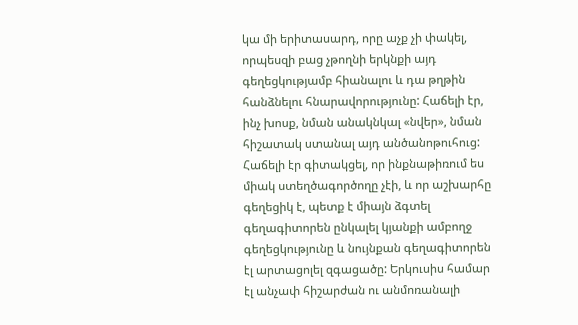կա մի երիտասարդ, որը աչք չի փակել, որպեսզի բաց չթողնի երկնքի այդ գեղեցկությամբ հիանալու և դա թղթին հանձնելու հնարավորությունը: Հաճելի էր, ինչ խոսք, նման անակնկալ «նվեր», նման հիշատակ ստանալ այդ անծանոթուհուց: Հաճելի էր գիտակցել, որ ինքնաթիռում ես միակ ստեղծագործողը չէի, և որ աշխարհը գեղեցիկ է, պետք է միայն ձգտել գեղագիտորեն ընկալել կյանքի ամբողջ գեղեցկությունը և նույնքան գեղագիտորեն էլ արտացոլել զգացածը: Երկուսիս համար էլ անչափ հիշարժան ու անմոռանալի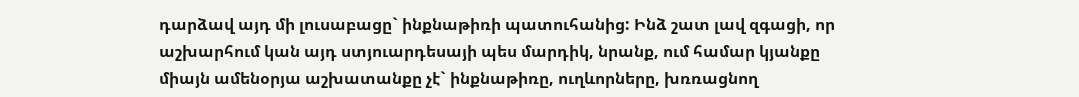դարձավ այդ մի լուսաբացը` ինքնաթիռի պատուհանից: Ինձ շատ լավ զգացի, որ աշխարհում կան այդ ստյուարդեսայի պես մարդիկ, նրանք, ում համար կյանքը միայն ամենօրյա աշխատանքը չէ` ինքնաթիռը, ուղևորները, խռռացնող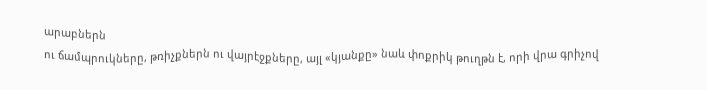արաբներն
ու ճամպրուկները, թռիչքներն ու վայրէջքները, այլ «կյանքը» նաև փոքրիկ թուղթն է, որի վրա գրիչով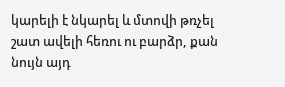կարելի է նկարել և մտովի թռչել շատ ավելի հեռու ու բարձր, քան նույն այդ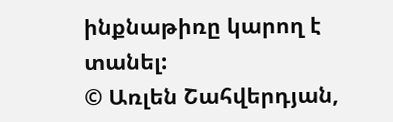ինքնաթիռը կարող է տանել:
© Առլեն Շահվերդյան,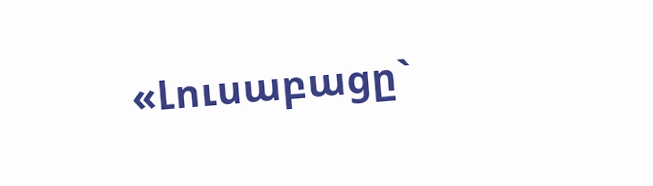«Լուսաբացը`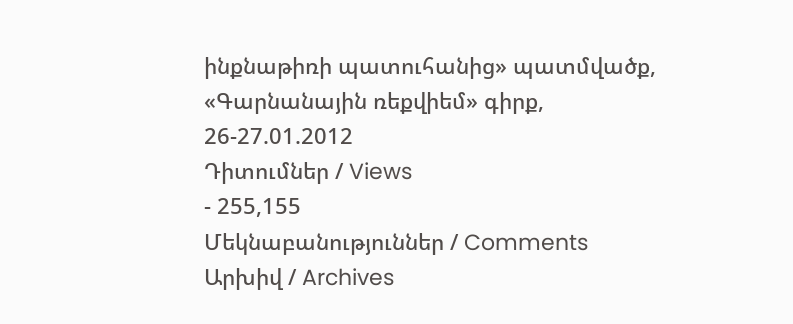ինքնաթիռի պատուհանից» պատմվածք, «Գարնանային ռեքվիեմ» գիրք, 26-27.01.2012
Դիտումներ / Views
- 255,155
Մեկնաբանություններ / Comments
Արխիվ / Archives